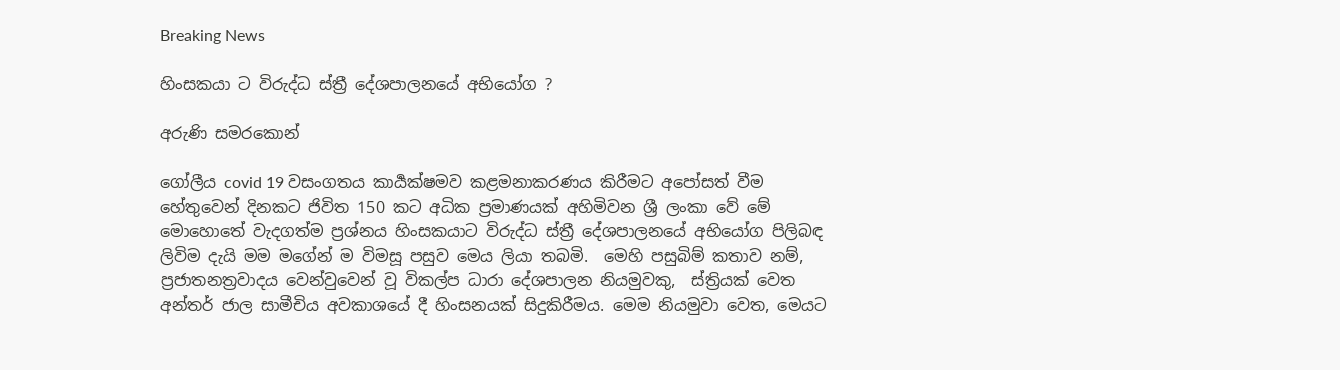Breaking News

හිංසකයා ට විරුද්ධ ස්ත්‍රී දේශපාලනයේ අභියෝග ?

අරුණි සමරකොන්

ගෝලීය covid 19 වසංගතය කාර්‍යක්ෂමව කළමනාකරණය කිරීමට අපෝසත් වීම හේතුවෙන් දිනකට ජිවිත 150 කට අධික ප්‍රමාණයක් අහිමිවන ශ්‍රී ලංකා වේ මේ මොහොතේ වැදගත්ම ප්‍රශ්නය හිංසකයාට විරුද්ධ ස්ත්‍රී දේශපාලනයේ අභියෝග පිලිබඳ ලිවිම දැයි මම මගේන් ම විමසූ පසුව මෙය ලියා තබමි.  මෙහි පසුබිම් කතාව නම්, ප්‍රජාතනත්‍රවාදය වෙන්වුවෙන් වූ විකල්ප ධාරා දේශපාලන නියමුවකු,  ස්ත්‍රියක් වෙත අන්තර් ජාල සාමීචිය අවකාශයේ දී හිංසනයක් සිදුකිරීමය. මෙම නියමුවා වෙත, මෙයට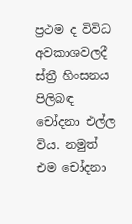ප්‍රථම ද විවිධ අවකාශවලදී ස්ත්‍රී හිංසනය පිලිබඳ චෝදනා එල්ල විය. නමුත් එම චෝදනා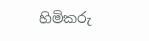හිමිකරු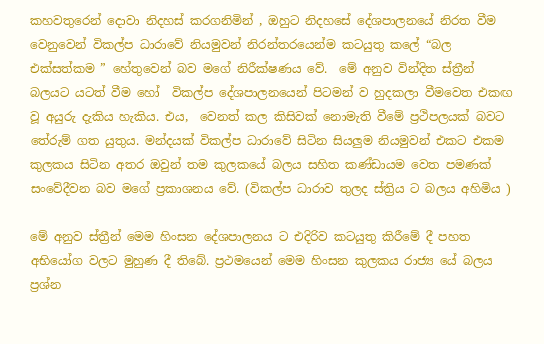කහවතුරෙන් දොවා නිදහස් කරගනිමින් , ඔහුට නිදහසේ දේශපාලනයේ නිරත වීම වෙනුවෙන් විකල්ප ධාරාවේ නියමුවන් නිරන්තරයෙන්ම කටයුතු කලේ “බල එක්සත්කම ” හේතුවෙන් බව මගේ නිරීක්ෂණය වේ.  මේ අනුව වින්දිත ස්ත්‍රීන් බලයට යටත් වීම හෝ  විකල්ප දේශපාලනයෙන් පිටමන් ව හුදකලා වීමවෙත එකඟ වූ අයුරු දැකිය හැකිය. එය,  වෙනත් කල කිසිවක් නොමැති වීමේ ප්‍රථිපලයක් බවට තේරුම් ගත යුතුය. මන්දයක් විකල්ප ධාරාවේ සිටින සියලුම නියමුවන් එකට එකම කුලකය සිටින අතර ඔවුන් තම කුලකයේ බලය සහිත කණ්ඩායම වෙත පමණක් සංවේදීවන බව මගේ ප්‍රකාශනය වේ. (විකල්ප ධාරාව තුලද ස්ත්‍රිය ට බලය අහිමිය )

මේ අනුව ස්ත්‍රීන් මෙම හිංසන දේශපාලනය ට එදිරිව කටයුතු කිරීමේ දී පහත අභියෝග වලට මුහුණ දී තිබේ. ප්‍රථමයෙන් මෙම හිංසන කුලකය රාජ්‍ය යේ බලය ප්‍රශ්න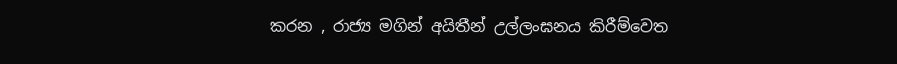කරන , රාජ්‍ය මගින් අයිතීන් උල්ලංඝනය කිරීම්වෙත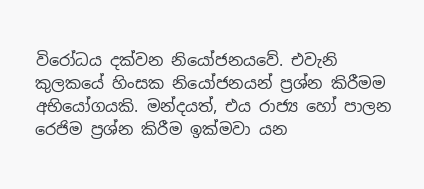විරෝධය දක්වන නියෝජනයවේ. එවැනි කුලකයේ හිංසක නියෝජනයන් ප්‍රශ්න කිරීමම අභියෝගයකි. මන්දයත්, එය රාජ්‍ය හෝ පාලන රෙජිම ප්‍රශ්න කිරීම ඉක්මවා යන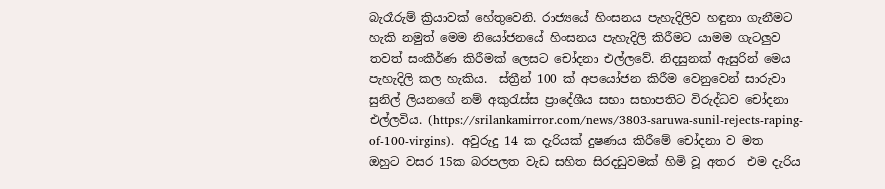බැරෑරුම් ක්‍රියාවක් හේතුවෙනි. රාජ්‍යයේ හිංසනය පැහැදිලිව හඳුනා ගැනීමට හැකි නමුත් මෙම නියෝජනයේ හිංසනය පැහැදිලි කිරීමට යාමම ගැටලුව තවත් සංකීර්ණ කිරීමක් ලෙසට චෝදනා එල්ලවේ. නිදසුනක් ඇසුරින් මෙය පැහැදිලි කල හැකිය.  ස්ත්‍රීන් 100 ක් අපයෝජන කිරීම වෙනුවෙන් සාරුවා සුනිල් ලියනගේ නම් අකුරැස්ස ප්‍රාදේශීය සභා සභාපතිට විරුද්ධව චෝදනා එල්ලවිය. (https://srilankamirror.com/news/3803-saruwa-sunil-rejects-raping-of-100-virgins).  අවුරුදු 14 ක දැරියක් දුෂණය කිරීමේ චෝදනා ව මත ඔහුට වසර 15ක බරපලත වැඩ සහිත සිරදඩුවමක් හිමි වූ අතර  එම දැරිය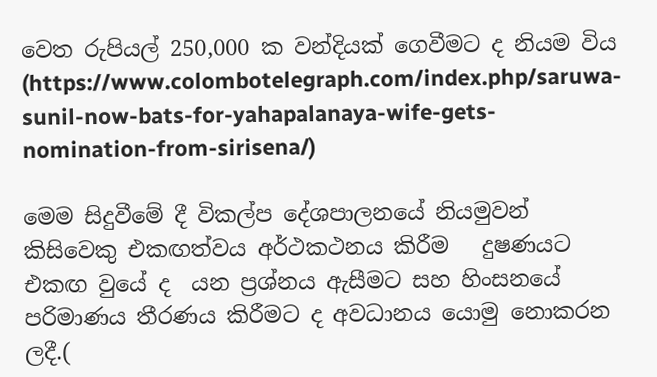වෙත රුපියල් 250,000 ක වන්දියක් ගෙවීමට ද නියම විය (https://www.colombotelegraph.com/index.php/saruwa-sunil-now-bats-for-yahapalanaya-wife-gets-nomination-from-sirisena/)

මෙම සිදුවීමේ දී විකල්ප දේශපාලනයේ නියමුවන් කිසිවෙකු එකඟත්වය අර්ථකථනය කිරීම   දුෂණයට එකඟ වුයේ ද  යන ප්‍රශ්නය ඇසීමට සහ හිංසනයේ පරිමාණය තීරණය කිරීමට ද අවධානය යොමු නොකරන ලදී.(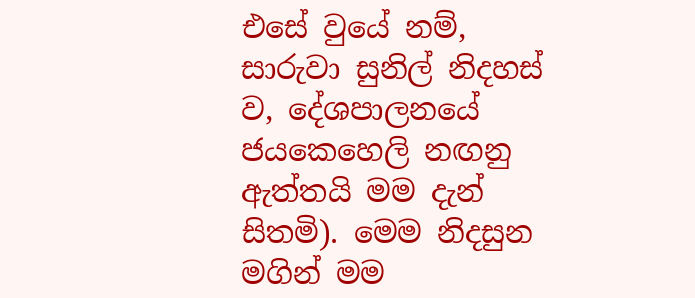එසේ වුයේ නම්, සාරුවා සුනිල් නිදහස් ව, දේශපාලනයේ ජයකෙහෙලි නඟනු ඇත්තයි මම දැන් සිතමි). මෙම නිදසුන මගින් මම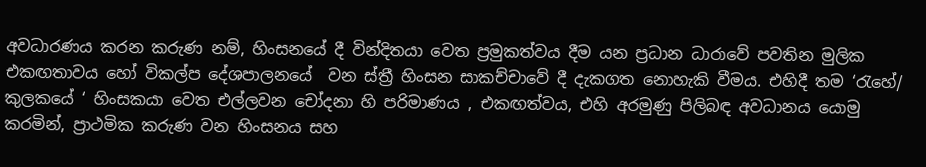අවධාරණය කරන කරුණ නම්, හිංසනයේ දී වින්දිතයා වෙත ප්‍රමුකත්වය දීම යන ප්‍රධාන ධාරාවේ පවතින මුලික එකඟතාවය හෝ විකල්ප දේශපාලනයේ  වන ස්ත්‍රී හිංසන සාකච්චාවේ දී දැකගත නොහැකි වීමය. එහිදී තම ‘රැහේ/ කුලකයේ ‘ හිංසකයා වෙත එල්ලවන චෝදනා හි පරිමාණය , එකඟත්වය, එහි අරමුණු පිලිබඳ අවධානය යොමු කරමින්, ප්‍රාථමික කරුණ වන හිංසනය සහ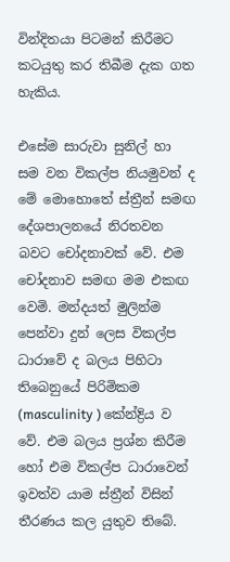වින්දිතයා පිටමන් කිරීමට කටයුතු කර තිබීම දැක ගත හැකිය.

එසේම සාරුවා සුනිල් හා සම වන විකල්ප නියමුවන් ද මේ මොහොතේ ස්ත්‍රීන් සමඟ දේශපාලනයේ නිරතවන බවට චෝදනාවක් වේ. එම චෝදනාව සමඟ මම එකඟ වෙමි. මන්දයත් මුලින්ම පෙන්වා දුන් ලෙස විකල්ප ධාරාවේ ද බලය පිහිටා තිබෙනුයේ පිරිමිකම (masculinity ) කේන්ද්‍රිය ව වේ. එම බලය ප්‍රශ්න කිරීම හෝ එම විකල්ප ධාරාවෙන් ඉවත්ව යාම ස්ත්‍රීන් විසින් තීරණය කල යුතුව තිබේ.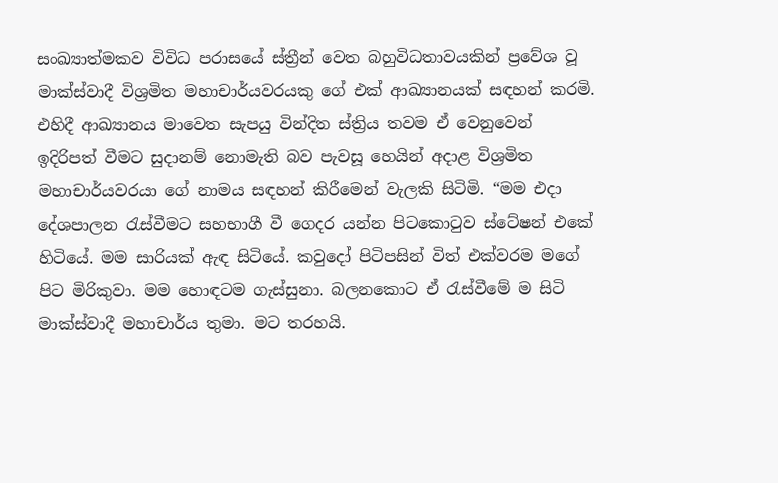සංඛ්‍යාත්මකව විවිධ පරාසයේ ස්ත්‍රීන් වෙත බහුවිධතාවයකින් ප්‍රවේශ වූ මාක්ස්වාදී විශ්‍රමිත මහාචාර්යවරයකු ගේ එක් ආඛ්‍යානයක් සඳහන් කරමි. එහිදී ආඛ්‍යානය මාවෙත සැපයු වින්දිත ස්ත්‍රිය තවම ඒ වෙනුවෙන් ඉදිරිපත් වීමට සුදානම් නොමැති බව පැවසූ හෙයින් අදාළ විශ්‍රමිත මහාචාර්යවරයා ගේ නාමය සඳහන් කිරීමෙන් වැලකි සිටිමි. “මම එදා දේශපාලන රැස්වීමට සහභාගී වී ගෙදර යන්න පිටකොටුව ස්ටේෂන් එකේ හිටියේ. මම සාරියක් ඇඳ සිටියේ. කවුදෝ පිටිපසින් විත් එක්වරම මගේ පිට මිරිකුවා. මම හොඳටම ගැස්සුනා. බලනකොට ඒ රැස්වීමේ ම සිටි මාක්ස්වාදී මහාචාර්ය තුමා. මට තරහයි.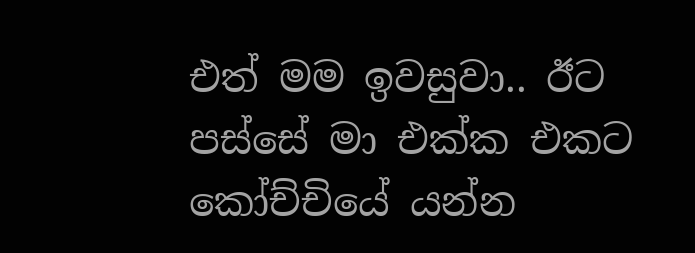එත් මම ඉවසුවා.. ඊට පස්සේ මා එක්ක එකට කෝච්චියේ යන්න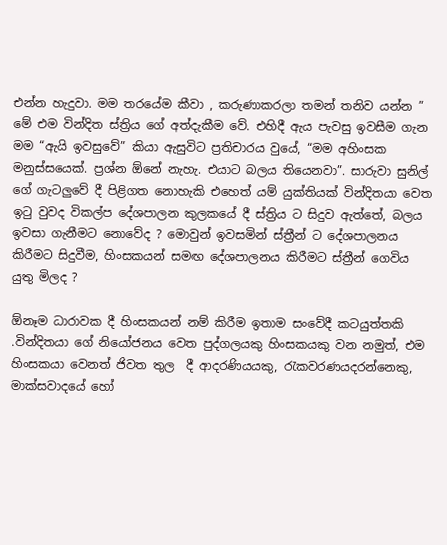එන්න හැදුවා. මම තරයේම කීවා , කරුණාකරලා තමන් තනිව යන්න ” මේ එම වින්දිත ස්ත්‍රිය ගේ අත්දැකීම වේ. එහිදී ඇය පැවසු ඉවසීම ගැන මම “ඇයි ඉවසුවේ” කියා ඇසුවිට ප්‍රතිචාරය වුයේ, “මම අහිංසක මනුස්සයෙක්. ප්‍රශ්න ඕනේ නැහැ. එයාට බලය තියෙනවා”. සාරුවා සුනිල් ගේ ගැටලුවේ දී පිළිගත නොහැකි එහෙත් යම් යුක්තියක් වින්දිතයා වෙත ඉටු වුවද විකල්ප දේශපාලන කුලකයේ දී ස්ත්‍රිය ට සිදුව ඇත්තේ, බලය ඉවසා ගැනීමට නොවේද ? මොවුන් ඉවසමින් ස්ත්‍රීන් ට දේශපාලනය කිරීමට සිදුවීම, හිංසකයන් සමඟ දේශපාලනය කිරීමට ස්ත්‍රීන් ගෙවිය යුතු මිලද ?

ඕනෑම ධාරාවක දී හිංසකයන් නම් කිරීම ඉතාම සංවේදී කටයුත්තකි .වින්දිතයා ගේ නියෝජනය වෙත පුද්ගලයකු හිංසකයකු වන නමුත්, එම හිංසකයා වෙනත් ජිවත තුල  දී ආදරණියයකු, රැකවරණයදරන්නෙකු, මාක්සවාදයේ හෝ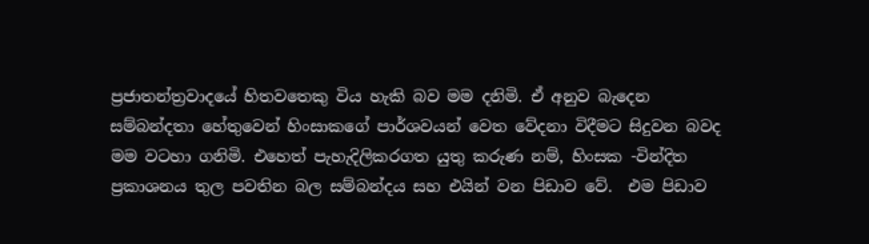ප්‍රජාතන්ත්‍රවාදයේ හිතවතෙකු විය හැකි බව මම දනිමි. ඒ අනුව බැදෙන සම්බන්දතා හේතුවෙන් හිංසාකගේ පාර්ශවයන් වෙත වේදනා විදීමට සිදුවන බවද මම වටහා ගනිමි. එහෙත් පැහැදිලිකරගත යුතු කරුණ නම්, හිංසක -වින්දිත ප්‍රකාශනය තුල පවතින බල සම්බන්දය සහ එයින් වන පිඩාව වේ.  එම පිඩාව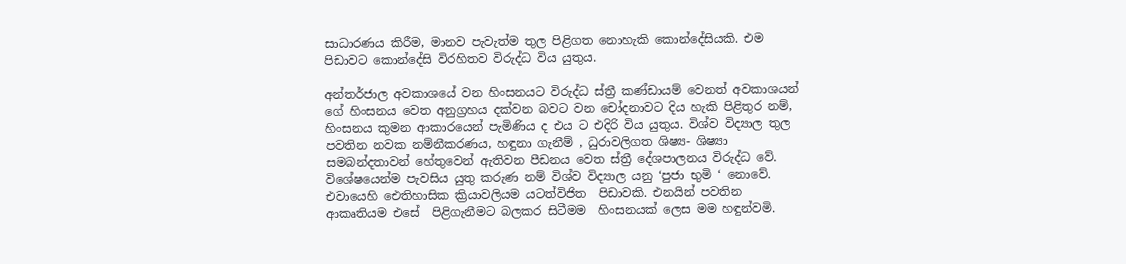සාධාරණය කිරීම, මානව පැවැත්ම තුල පිළිගත නොහැකි කොන්දේසියකි. එම පිඩාවට කොන්දේසි විරහිතව විරුද්ධ විය යුතුය.

අන්තර්ජාල අවකාශයේ වන හිංසනයට විරුද්ධ ස්ත්‍රී කණ්ඩායම් වෙනත් අවකාශයන් ගේ හිංසනය වෙත අනුග්‍රහය දක්වන බවට වන චෝදනාවට දිය හැකි පිළිතුර නම්, හිංසනය කුමන ආකාරයෙන් පැමිණිය ද එය ට එදිරි විය යුතුය. විශ්ව විද්‍යාල තුල පවතින නවක නම්නීකරණය, හඳුනා ගැනීම් , ධුරාවලිගත ශිෂ්‍ය- ශිෂ්‍යා සමබන්දතාවන් හේතුවෙන් ඇතිවන පීඩනය වෙත ස්ත්‍රී දේශපාලනය විරුද්ධ වේ. විශේෂයෙන්ම පැවසිය යුතු කරුණ නම් විශ්ව විද්‍යාල යනු ‘පුජා භුමි ‘ නොවේ. එවායෙහි ඓතිහාසික ක්‍රියාවලියම යටත්විජිත  පිඩාවකි. එනයින් පවතින ආකෘතියම එසේ  පිළිගැනීමට බලකර සිටීමම  හිංසනයක් ලෙස මම හඳුන්වමි.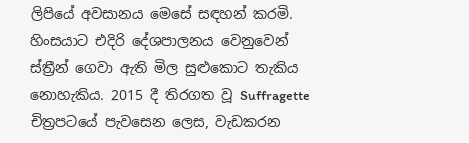ලිපියේ අවසානය මෙසේ සඳහන් කරමි. හිංසයාට එදිරි දේශපාලනය වෙනුවෙන් ස්ත්‍රීන් ගෙවා ඇති මිල සුළුකොට තැකිය නොහැකිය. 2015 දී තිරගත වූ Suffragette චිත්‍රපටයේ පැවසෙන ලෙස, වැඩකරන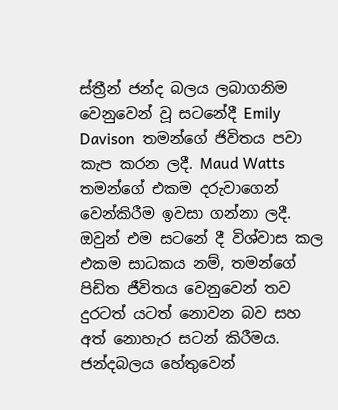ස්ත්‍රීන් ජන්ද බලය ලබාගනිම වෙනුවෙන් වූ සටනේදී Emily Davison  තමන්ගේ ජිවිතය පවා කැප කරන ලදී. Maud Watts  තමන්ගේ එකම දරුවාගෙන් වෙන්කිරීම ඉවසා ගන්නා ලදී. ඔවුන් එම සටනේ දී විශ්වාස කල එකම සාධකය නම්, තමන්ගේ පිඩිත ජීවිතය වෙනුවෙන් තව දුරටත් යටත් නොවන බව සහ අත් නොහැර සටන් කිරීමය. ජන්දබලය හේතුවෙන්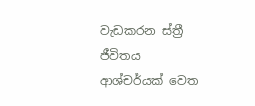වැඩකරන ස්ත්‍රී ජීවිතය ආශ්චර්යක් වෙත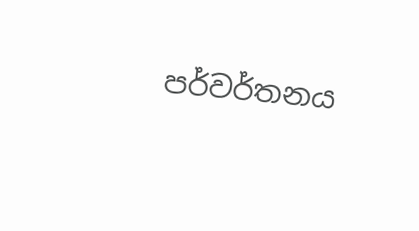පර්වර්තනය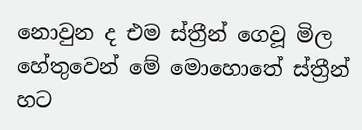නොවුන ද එම ස්ත්‍රීන් ගෙවූ මිල හේතුවෙන් මේ මොහොතේ ස්ත්‍රීන් හට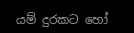යම් දුරකට හෝ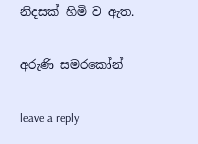නිදසක් හිමි ව ඇත.

අරුණි සමරකෝන්

leave a reply